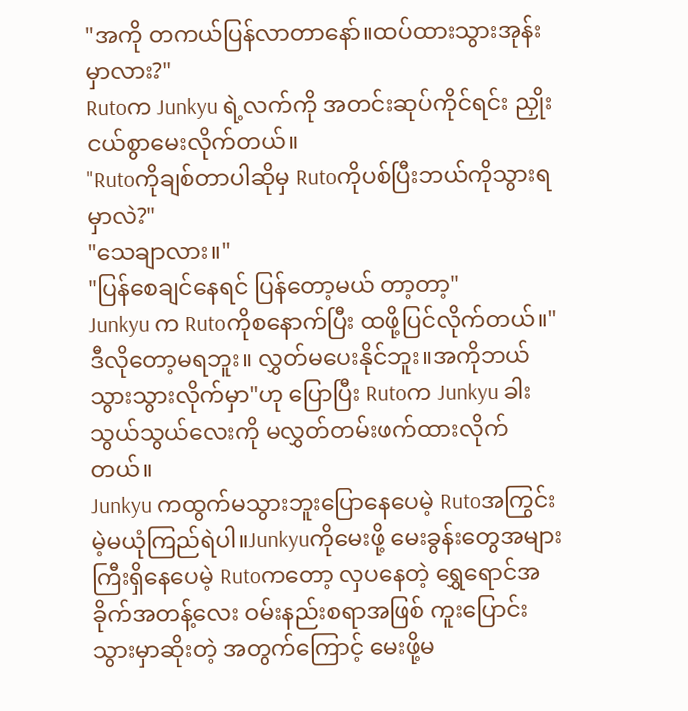"အကို တကယ်ပြန်လာတာနော်။ထပ်ထားသွားအုန်းမှာလား?"
Rutoက Junkyu ရဲ့လက်ကို အတင်းဆုပ်ကိုင်ရင်း ညှိုးငယ်စွာမေးလိုက်တယ်။
"Rutoကိုချစ်တာပါဆိုမှ Rutoကိုပစ်ပြီးဘယ်ကိုသွားရမှာလဲ?"
"သေချာလား။"
"ပြန်စေချင်နေရင် ပြန်တော့မယ် တာ့တာ့"
Junkyu က Rutoကိုစနောက်ပြီး ထဖို့ပြင်လိုက်တယ်။"ဒီလိုတော့မရဘူး။ လွှတ်မပေးနိုင်ဘူး။အကိုဘယ်သွားသွားလိုက်မှာ"ဟု ပြောပြီး Rutoက Junkyu ခါးသွယ်သွယ်လေးကို မလွှတ်တမ်းဖက်ထားလိုက်တယ်။
Junkyu ကထွက်မသွားဘူးပြောနေပေမဲ့ Rutoအကြွင်းမဲ့မယုံကြည်ရဲပါ။Junkyuကိုမေးဖို့ မေးခွန်းတွေအများကြီးရှိနေပေမဲ့ Rutoကတော့ လှပနေတဲ့ ရွှေရောင်အခိုက်အတန့်လေး ဝမ်းနည်းစရာအဖြစ် ကူးပြောင်းသွားမှာဆိုးတဲ့ အတွက်ကြောင့် မေးဖို့မ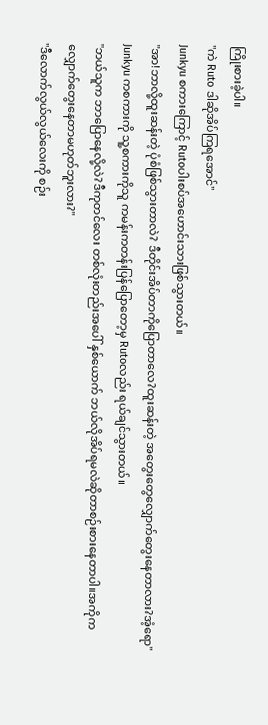ကြိုးစားခဲ့ပါ။
"ကဲ Ruto ဒါဆိုအိပ်ကြရအောင်"
Junkyu စကားကြောင့် Rutoပါးစပ်အဟောင်းသားဖြစ်သွားတယ်။
"အာ!ဘာလို့ထူးဆန်းတဲ့ ပုံစံဖြစ်သွားတာလဲ? ဒီတိုင်းအိပ်တာကိုပြောတာလေ?ထူးဆန်းတဲ့ အတွေးတွေလျှောက်တွေးနေတာလား?အံ့ရော"
Junkyu ကစကားကို သူ့စကားကိုသူ ကမန်းကတန်းပြန်ပြောတော့မှ Rutoလည်း ရယ်ချင်သွားတယ်။
"ဘယ်သူက ဘာပြောနေလို့လဲ?ဒီကုတင်လေး တစ်လုံးတည်းအပေါ် နှစ်ယောက် ဘယ်လိုအိပ်ရမလဲဆိုတာစဉ်းစားနေတာပါ။အကိုကလျှောက်တွေးနေတာမဟုတ်ဘူးလား?"
"ဒီလောက်လွယ်လွယ်လေးကို စဉ်း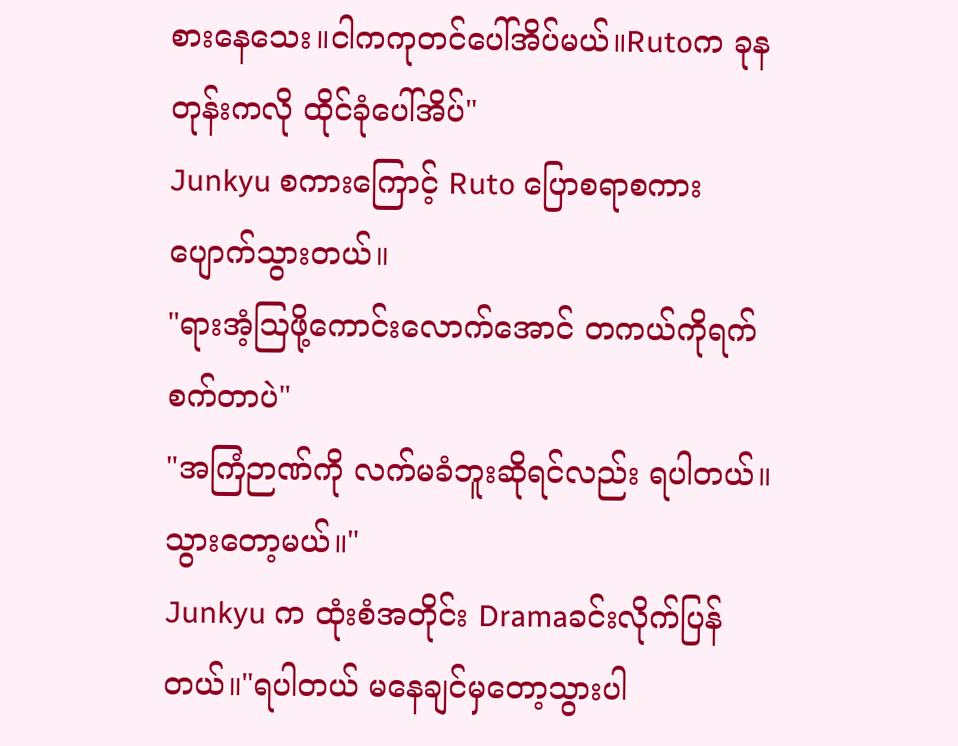စားနေသေး။ငါကကုတင်ပေါ်အိပ်မယ်။Rutoက ခုနတုန်းကလို ထိုင်ခုံပေါ်အိပ်"
Junkyu စကားကြောင့် Ruto ပြောစရာစကား ပျောက်သွားတယ်။
"ရားအံ့ဩဖို့ကောင်းလောက်အောင် တကယ်ကိုရက်စက်တာပဲ"
"အကြံဉာဏ်ကို လက်မခံဘူးဆိုရင်လည်း ရပါတယ်။သွားတော့မယ်။"
Junkyu က ထုံးစံအတိုင်း Dramaခင်းလိုက်ပြန်တယ်။"ရပါတယ် မနေချင်မှတော့သွားပါ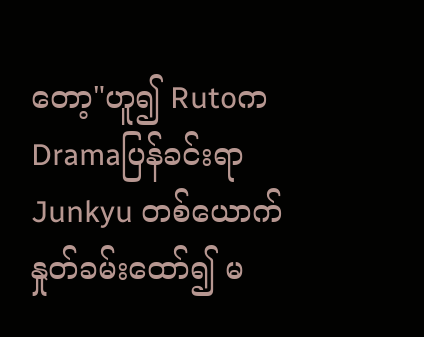တော့"ဟူ၍ Rutoက Dramaပြန်ခင်းရာ Junkyu တစ်ယောက် နှုတ်ခမ်းထော်၍ မ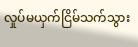လှုပ်မယှက်ငြိမ်သက်သွား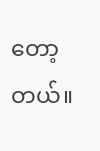တော့တယ်။